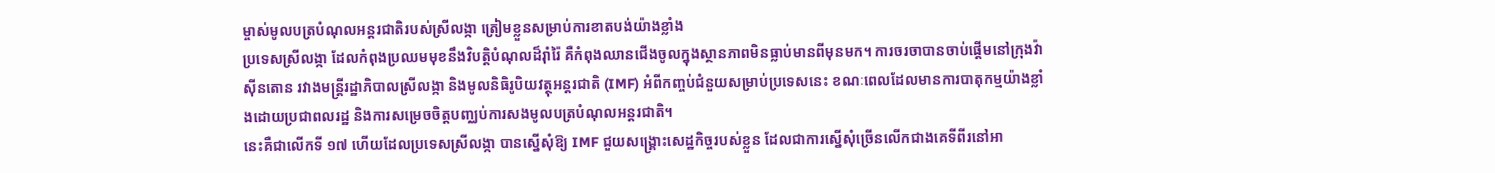ម្ចាស់មូលបត្របំណុលអន្តរជាតិរបស់ស្រីលង្កា ត្រៀមខ្លួនសម្រាប់ការខាតបង់យ៉ាងខ្លាំង
ប្រទេសស្រីលង្កា ដែលកំពុងប្រឈមមុខនឹងវិបត្តិបំណុលដ៏រ៉ាំរ៉ៃ គឺកំពុងឈានជើងចូលក្នុងស្ថានភាពមិនធ្លាប់មានពីមុនមក។ ការចរចាបានចាប់ផ្ដើមនៅក្រុងវ៉ាស៊ីនតោន រវាងមន្ត្រីរដ្ឋាភិបាលស្រីលង្កា និងមូលនិធិរូបិយវត្ថុអន្តរជាតិ (IMF) អំពីកញ្ចប់ជំនួយសម្រាប់ប្រទេសនេះ ខណៈពេលដែលមានការបាតុកម្មយ៉ាងខ្លាំងដោយប្រជាពលរដ្ឋ និងការសម្រេចចិត្តបញ្ឈប់ការសងមូលបត្របំណុលអន្តរជាតិ។
នេះគឺជាលើកទី ១៧ ហើយដែលប្រទេសស្រីលង្កា បានស្នើសុំឱ្យ IMF ជួយសង្គ្រោះសេដ្ឋកិច្ចរបស់ខ្លួន ដែលជាការស្នើសុំច្រើនលើកជាងគេទីពីរនៅអា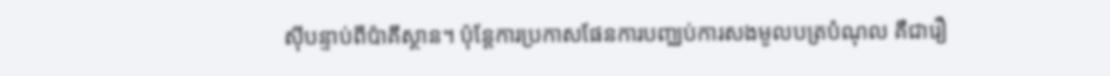ស៊ីបន្ទាប់ពីប៉ាគីស្ថាន។ ប៉ុន្តែការប្រកាសផែនការបញ្ឈប់ការសងមូលបត្របំណុល គឺជារឿ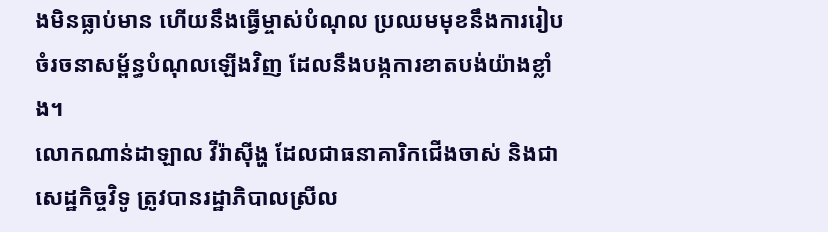ងមិនធ្លាប់មាន ហើយនឹងធ្វើម្ចាស់បំណុល ប្រឈមមុខនឹងការរៀបចំរចនាសម្ព័ន្ធបំណុលឡើងវិញ ដែលនឹងបង្កការខាតបង់យ៉ាងខ្លាំង។
លោកណាន់ដាឡាល វីរ៉ាស៊ីង្ហ ដែលជាធនាគារិកជើងចាស់ និងជាសេដ្ឋកិច្ចវិទូ ត្រូវបានរដ្ឋាភិបាលស្រីល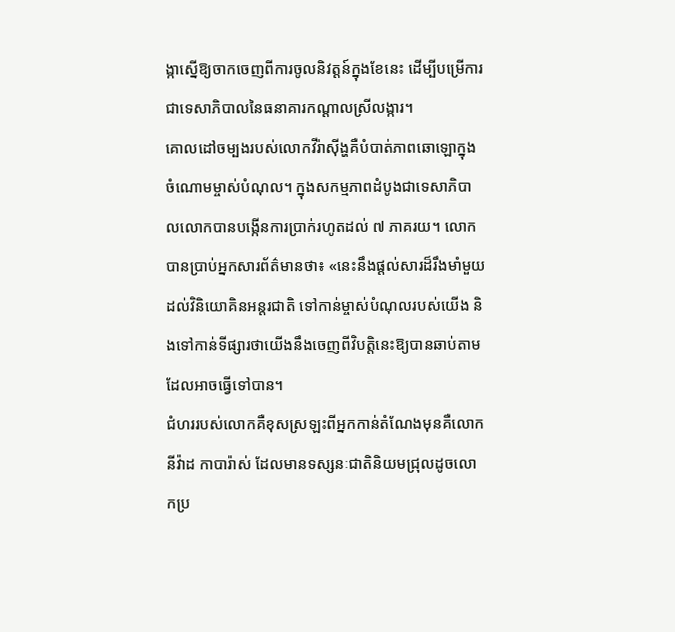ង្កាស្នើឱ្យចាកចេញពីការចូលនិវត្តន៍ក្នុងខែនេះ ដើម្បីបម្រើការជាទេសាភិបាលនៃធនាគារកណ្ដាលស្រីលង្ការ។
គោលដៅចម្បងរបស់លោកវីរ៉ាស៊ីង្ហគឺបំបាត់ភាពឆោឡោក្នុងចំណោមម្ចាស់បំណុល។ ក្នុងសកម្មភាពដំបូងជាទេសាភិបាលលោកបានបង្កើនការប្រាក់រហូតដល់ ៧ ភាគរយ។ លោកបានប្រាប់អ្នកសារព័ត៌មានថា៖ «នេះនឹងផ្ដល់សារដ៏រឹងមាំមួយដល់វិនិយោគិនអន្តរជាតិ ទៅកាន់ម្ចាស់បំណុលរបស់យើង និងទៅកាន់ទីផ្សារថាយើងនឹងចេញពីវិបត្តិនេះឱ្យបានឆាប់តាមដែលអាចធ្វើទៅបាន។
ជំហររបស់លោកគឺខុសស្រឡះពីអ្នកកាន់តំណែងមុនគឺលោកនីវ៉ាដ កាបារ៉ាស់ ដែលមានទស្សនៈជាតិនិយមជ្រុលដូចលោកប្រ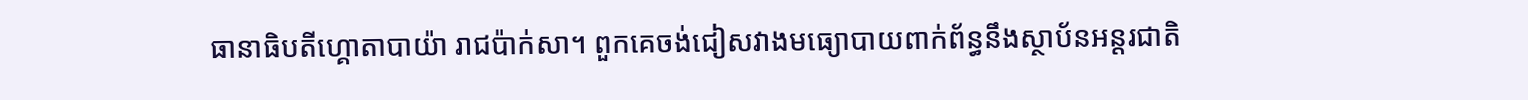ធានាធិបតីហ្គោតាបាយ៉ា រាជប៉ាក់សា។ ពួកគេចង់ជៀសវាងមធ្យោបាយពាក់ព័ន្ធនឹងស្ថាប័នអន្តរជាតិ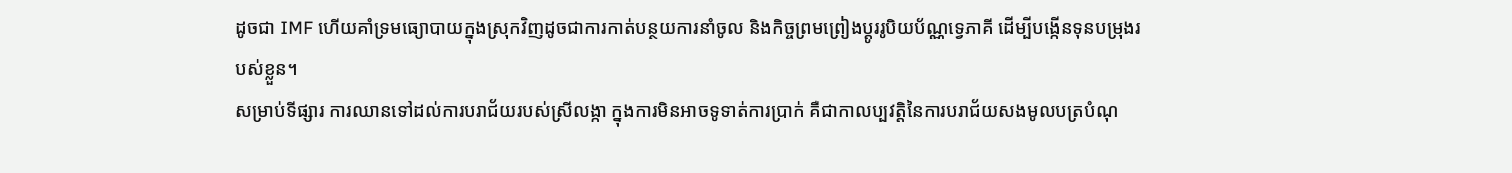ដូចជា IMF ហើយគាំទ្រមធ្យោបាយក្នុងស្រុកវិញដូចជាការកាត់បន្ថយការនាំចូល និងកិច្ចព្រមព្រៀងប្ដូររូបិយប័ណ្ណទ្វេភាគី ដើម្បីបង្កើនទុនបម្រុងរបស់ខ្លួន។
សម្រាប់ទីផ្សារ ការឈានទៅដល់ការបរាជ័យរបស់ស្រីលង្កា ក្នុងការមិនអាចទូទាត់ការប្រាក់ គឺជាកាលប្បវត្តិនៃការបរាជ័យសងមូលបត្របំណុ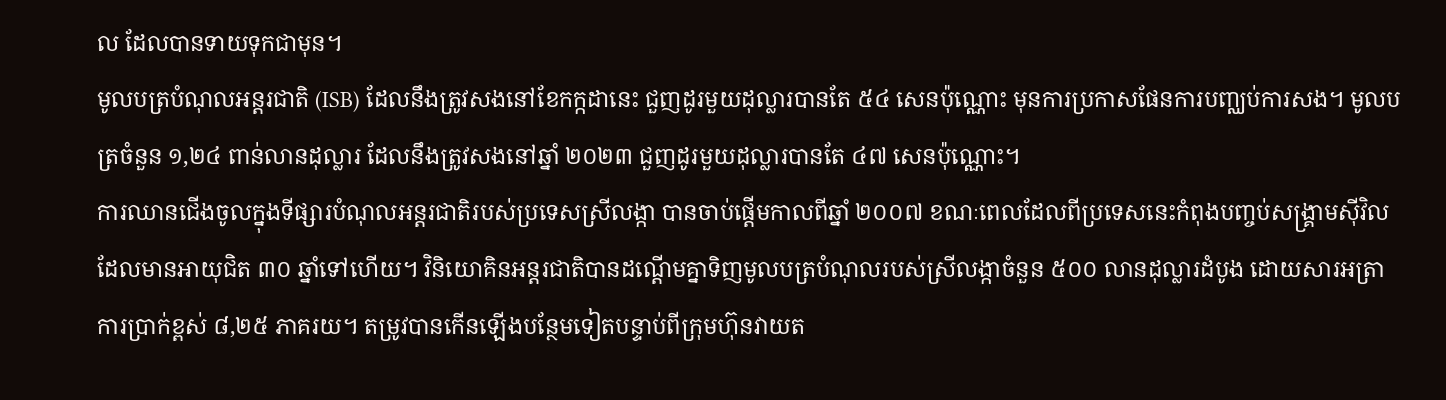ល ដែលបានទាយទុកជាមុន។
មូលបត្របំណុលអន្តរជាតិ (ISB) ដែលនឹងត្រូវសងនៅខែកក្កដានេះ ជួញដូរមួយដុល្លារបានតែ ៥៤ សេនប៉ុណ្ណោះ មុនការប្រកាសផែនការបញ្ឈប់ការសង។ មូលបត្រចំនួន ១,២៤ ពាន់លានដុល្លារ ដែលនឹងត្រូវសងនៅឆ្នាំ ២០២៣ ជួញដូរមួយដុល្លារបានតែ ៤៧ សេនប៉ុណ្ណោះ។
ការឈានជើងចូលក្នុងទីផ្សារបំណុលអន្តរជាតិរបស់ប្រទេសស្រីលង្កា បានចាប់ផ្ដើមកាលពីឆ្នាំ ២០០៧ ខណៈពេលដែលពីប្រទេសនេះកំពុងបញ្ចប់សង្គ្រាមស៊ីវិល ដែលមានអាយុជិត ៣០ ឆ្នាំទៅហើយ។ វិនិយោគិនអន្តរជាតិបានដណ្ដើមគ្នាទិញមូលបត្របំណុលរបស់ស្រីលង្កាចំនួន ៥០០ លានដុល្លារដំបូង ដោយសារអត្រាការប្រាក់ខ្ពស់ ៨,២៥ ភាគរយ។ តម្រូវបានកើនឡើងបន្ថែមទៀតបន្ទាប់ពីក្រុមហ៊ុនវាយត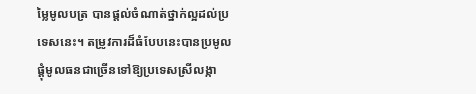ម្លៃមូលបត្រ បានផ្ដល់ចំណាត់ថ្នាក់ល្អដល់ប្រទេសនេះ។ តម្រូវការដ៏ធំបែបនេះបានប្រមូលផ្ដុំមូលធនជាច្រើនទៅឱ្យប្រទេសស្រីលង្កា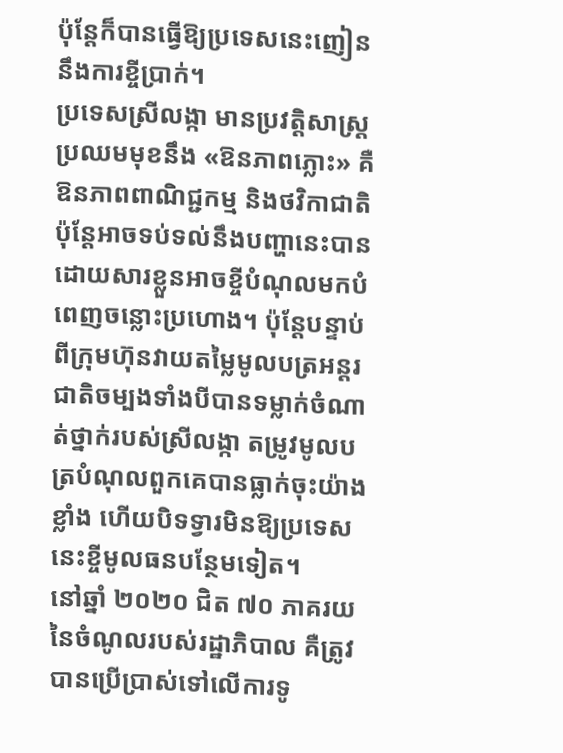ប៉ុន្តែក៏បានធ្វើឱ្យប្រទេសនេះញៀននឹងការខ្ចីប្រាក់។
ប្រទេសស្រីលង្កា មានប្រវត្តិសាស្ត្រប្រឈមមុខនឹង «ឱនភាពភ្លោះ» គឺឱនភាពពាណិជ្ជកម្ម និងថវិកាជាតិ ប៉ុន្តែអាចទប់ទល់នឹងបញ្ហានេះបានដោយសារខ្លួនអាចខ្ចីបំណុលមកបំពេញចន្លោះប្រហោង។ ប៉ុន្តែបន្ទាប់ពីក្រុមហ៊ុនវាយតម្លៃមូលបត្រអន្តរជាតិចម្បងទាំងបីបានទម្លាក់ចំណាត់ថ្នាក់របស់ស្រីលង្កា តម្រូវមូលបត្របំណុលពួកគេបានធ្លាក់ចុះយ៉ាងខ្លាំង ហើយបិទទ្វារមិនឱ្យប្រទេសនេះខ្ចីមូលធនបន្ថែមទៀត។
នៅឆ្នាំ ២០២០ ជិត ៧០ ភាគរយនៃចំណូលរបស់រដ្ឋាភិបាល គឺត្រូវបានប្រើប្រាស់ទៅលើការទូ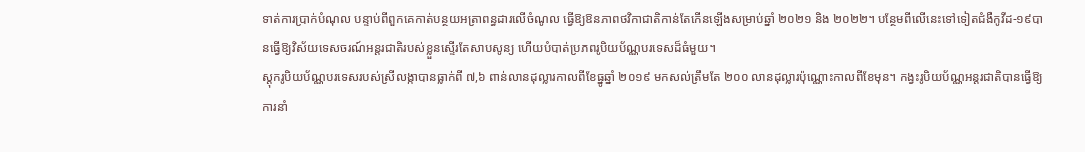ទាត់ការប្រាក់បំណុល បន្ទាប់ពីពួកគេកាត់បន្ថយអត្រាពន្ធដារលើចំណូល ធ្វើឱ្យឱនភាពថវិកាជាតិកាន់តែកើនឡើងសម្រាប់ឆ្នាំ ២០២១ និង ២០២២។ បន្ថែមពីលើនេះទៅទៀតជំងឺកូវីដ-១៩បានធ្វើឱ្យវិស័យទេសចរណ៍អន្តរជាតិរបស់ខ្លួនស្ទើរតែសាបសូន្យ ហើយបំបាត់ប្រភពរូបិយប័ណ្ណបរទេសដ៏ធំមួយ។
ស្តុករូបិយប័ណ្ណបរទេសរបស់ស្រីលង្កាបានធ្លាក់ពី ៧,៦ ពាន់លានដុល្លារកាលពីខែធ្នូឆ្នាំ ២០១៩ មកសល់ត្រឹមតែ ២០០ លានដុល្លារប៉ុណ្ណោះកាលពីខែមុន។ កង្វះរូបិយប័ណ្ណអន្តរជាតិបានធ្វើឱ្យការនាំ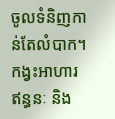ចូលទំនិញកាន់តែលំបាក។ កង្វះអាហារ ឥន្ធនៈ និង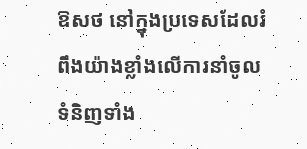ឱសថ នៅក្នុងប្រទេសដែលរំពឹងយ៉ាងខ្លាំងលើការនាំចូលទំនិញទាំង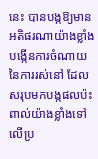នេះ បានបង្កឱ្យមានអតិផរណាយ៉ាងខ្លាំង បង្កើនការចំណាយនៃការរស់នៅ ដែលសរុបមកបង្កផលប៉ះពាល់យ៉ាងខ្លាំងទៅលើប្រ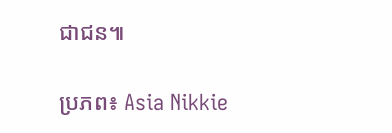ជាជន៕

ប្រភព៖ Asia Nikkie